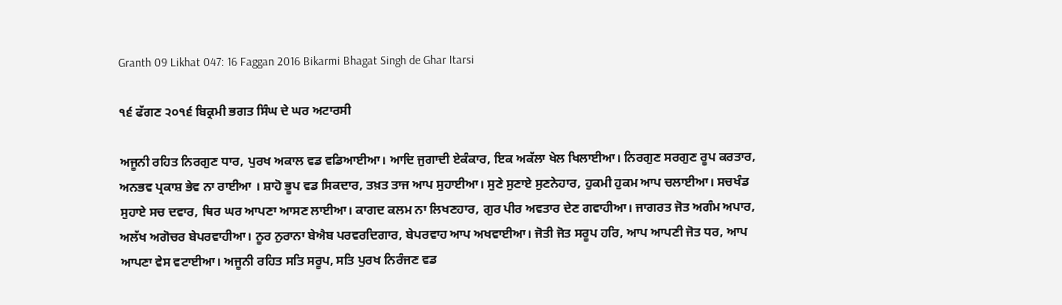Granth 09 Likhat 047: 16 Faggan 2016 Bikarmi Bhagat Singh de Ghar Itarsi

੧੬ ਫੱਗਣ ੨੦੧੬ ਬਿਕ੍ਰਮੀ ਭਗਤ ਸਿੰਘ ਦੇ ਘਰ ਅਟਾਰਸੀ

ਅਜੂਨੀ ਰਹਿਤ ਨਿਰਗੁਣ ਧਾਰ, ਪੁਰਖ ਅਕਾਲ ਵਡ ਵਡਿਆਈਆ। ਆਦਿ ਜੁਗਾਦੀ ਏਕੰਕਾਰ, ਇਕ ਅਕੱਲਾ ਖੇਲ ਖਿਲਾਈਆ। ਨਿਰਗੁਣ ਸਰਗੁਣ ਰੂਪ ਕਰਤਾਰ, ਅਨਭਵ ਪ੍ਰਕਾਸ਼ ਭੇਵ ਨਾ ਰਾਈਆ । ਸ਼ਾਹੋ ਭੂਪ ਵਡ ਸਿਕਦਾਰ, ਤਖ਼ਤ ਤਾਜ ਆਪ ਸੁਹਾਈਆ। ਸੁਣੇ ਸੁਣਾਏ ਸੁਣਨੇਹਾਰ, ਹੁਕਮੀ ਹੁਕਮ ਆਪ ਚਲਾਈਆ। ਸਚਖੰਡ ਸੁਹਾਏ ਸਚ ਦਵਾਰ, ਥਿਰ ਘਰ ਆਪਣਾ ਆਸਣ ਲਾਈਆ। ਕਾਗਦ ਕਲਮ ਨਾ ਲਿਖਣਹਾਰ, ਗੁਰ ਪੀਰ ਅਵਤਾਰ ਦੇਣ ਗਵਾਹੀਆ। ਜਾਗਰਤ ਜੋਤ ਅਗੰਮ ਅਪਾਰ, ਅਲੱਖ ਅਗੋਚਰ ਬੇਪਰਵਾਹੀਆ। ਨੂਰ ਨੁਰਾਨਾ ਬੇਐਬ ਪਰਵਰਦਿਗਾਰ, ਬੇਪਰਵਾਹ ਆਪ ਅਖਵਾਈਆ। ਜੋਤੀ ਜੋਤ ਸਰੂਪ ਹਰਿ, ਆਪ ਆਪਣੀ ਜੋਤ ਧਰ, ਆਪ ਆਪਣਾ ਵੇਸ ਵਟਾਈਆ। ਅਜੂਨੀ ਰਹਿਤ ਸਤਿ ਸਰੂਪ, ਸਤਿ ਪੁਰਖ ਨਿਰੰਜਣ ਵਡ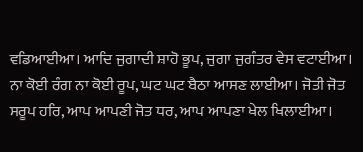ਵਡਿਆਈਆ। ਆਦਿ ਜੁਗਾਦੀ ਸ਼ਾਹੋ ਭੂਪ, ਜੁਗਾ ਜੁਗੰਤਰ ਵੇਸ ਵਟਾਈਆ। ਨਾ ਕੋਈ ਰੰਗ ਨਾ ਕੋਈ ਰੂਪ, ਘਟ ਘਟ ਬੈਠਾ ਆਸਣ ਲਾਈਆ। ਜੋਤੀ ਜੋਤ ਸਰੂਪ ਹਰਿ, ਆਪ ਆਪਣੀ ਜੋਤ ਧਰ, ਆਪ ਆਪਣਾ ਖੇਲ ਖਿਲਾਈਆ।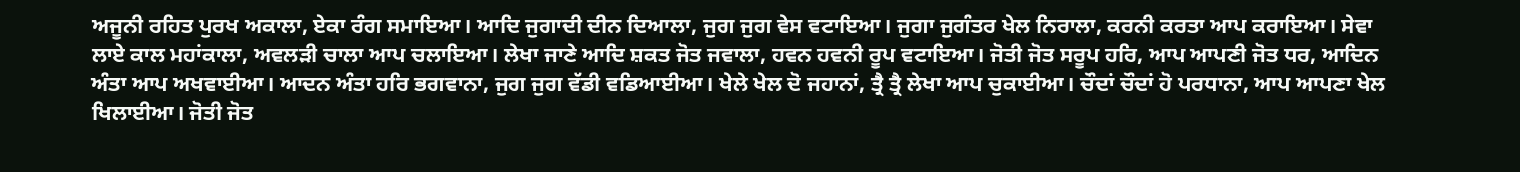ਅਜੂਨੀ ਰਹਿਤ ਪੁਰਖ ਅਕਾਲਾ, ਏਕਾ ਰੰਗ ਸਮਾਇਆ। ਆਦਿ ਜੁਗਾਦੀ ਦੀਨ ਦਿਆਲਾ, ਜੁਗ ਜੁਗ ਵੇਸ ਵਟਾਇਆ। ਜੁਗਾ ਜੁਗੰਤਰ ਖੇਲ ਨਿਰਾਲਾ, ਕਰਨੀ ਕਰਤਾ ਆਪ ਕਰਾਇਆ। ਸੇਵਾ ਲਾਏ ਕਾਲ ਮਹਾਂਕਾਲਾ, ਅਵਲੜੀ ਚਾਲਾ ਆਪ ਚਲਾਇਆ। ਲੇਖਾ ਜਾਣੇ ਆਦਿ ਸ਼ਕਤ ਜੋਤ ਜਵਾਲਾ, ਹਵਨ ਹਵਨੀ ਰੂਪ ਵਟਾਇਆ। ਜੋਤੀ ਜੋਤ ਸਰੂਪ ਹਰਿ, ਆਪ ਆਪਣੀ ਜੋਤ ਧਰ, ਆਦਿਨ ਅੰਤਾ ਆਪ ਅਖਵਾਈਆ। ਆਦਨ ਅੰਤਾ ਹਰਿ ਭਗਵਾਨਾ, ਜੁਗ ਜੁਗ ਵੱਡੀ ਵਡਿਆਈਆ। ਖੇਲੇ ਖੇਲ ਦੋ ਜਹਾਨਾਂ, ਤ੍ਰੈ ਤ੍ਰੈ ਲੇਖਾ ਆਪ ਚੁਕਾਈਆ। ਚੌਦਾਂ ਚੌਦਾਂ ਹੋ ਪਰਧਾਨਾ, ਆਪ ਆਪਣਾ ਖੇਲ ਖਿਲਾਈਆ। ਜੋਤੀ ਜੋਤ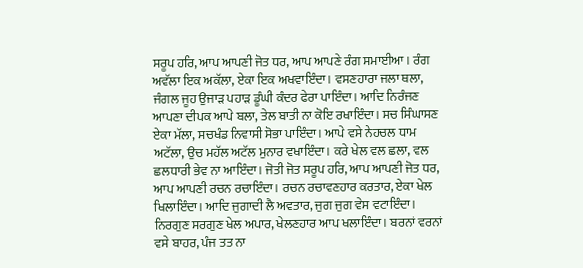ਸਰੂਪ ਹਰਿ, ਆਪ ਆਪਣੀ ਜੋਤ ਧਰ, ਆਪ ਆਪਣੇ ਰੰਗ ਸਮਾਈਆ। ਰੰਗ ਅਵੱਲਾ ਇਕ ਅਕੱਲਾ, ਏਕਾ ਇਕ ਅਖਵਾਇੰਦਾ। ਵਸਣਹਾਰਾ ਜਲਾ ਥਲਾ, ਜੰਗਲ ਜੂਹ ਉਜਾੜ ਪਹਾੜ ਡੂੰਘੀ ਕੰਦਰ ਫੇਰਾ ਪਾਇੰਦਾ। ਆਦਿ ਨਿਰੰਜਣ ਆਪਣਾ ਦੀਪਕ ਆਪੇ ਬਲਾ, ਤੇਲ ਬਾਤੀ ਨਾ ਕੋਇ ਰਖਾਇੰਦਾ। ਸਚ ਸਿੰਘਾਸਣ ਏਕਾ ਮੱਲਾ, ਸਚਖੰਡ ਨਿਵਾਸੀ ਸੋਭਾ ਪਾਇੰਦਾ। ਆਪੇ ਵਸੇ ਨੇਹਚਲ ਧਾਮ ਅਟੱਲਾ, ਉਚ ਮਹੱਲ ਅਟੱਲ ਮੁਨਾਰ ਵਖਾਇੰਦਾ। ਕਰੇ ਖੇਲ ਵਲ ਛਲਾ, ਵਲ ਛਲਧਾਰੀ ਭੇਵ ਨਾ ਆਇੰਦਾ। ਜੋਤੀ ਜੋਤ ਸਰੂਪ ਹਰਿ, ਆਪ ਆਪਣੀ ਜੋਤ ਧਰ, ਆਪ ਆਪਣੀ ਰਚਨ ਰਚਾਇੰਦਾ। ਰਚਨ ਰਚਾਵਣਹਾਰ ਕਰਤਾਰ, ਏਕਾ ਖੇਲ ਖਿਲਾਇੰਦਾ। ਆਦਿ ਜੁਗਾਦੀ ਲੈ ਅਵਤਾਰ, ਜੁਗ ਜੁਗ ਵੇਸ ਵਟਾਇੰਦਾ। ਨਿਰਗੁਣ ਸਰਗੁਣ ਖੇਲ ਅਪਾਰ, ਖੇਲਣਹਾਰ ਆਪ ਖਲਾਇੰਦਾ। ਬਰਨਾਂ ਵਰਨਾਂ ਵਸੇ ਬਾਹਰ, ਪੰਜ ਤਤ ਨਾ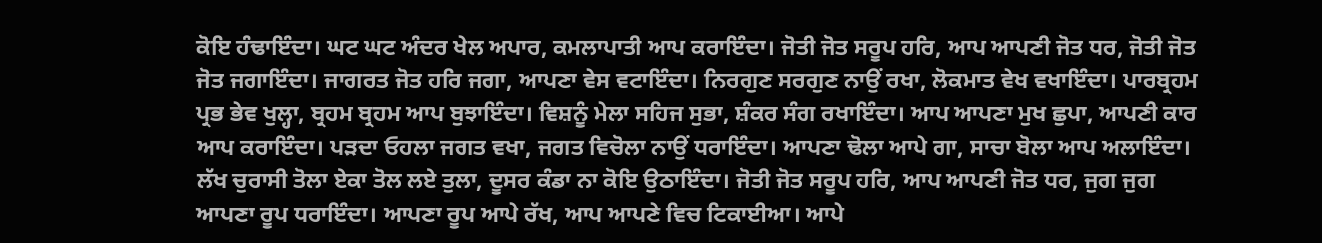ਕੋਇ ਹੰਢਾਇੰਦਾ। ਘਟ ਘਟ ਅੰਦਰ ਖੇਲ ਅਪਾਰ, ਕਮਲਾਪਾਤੀ ਆਪ ਕਰਾਇੰਦਾ। ਜੋਤੀ ਜੋਤ ਸਰੂਪ ਹਰਿ, ਆਪ ਆਪਣੀ ਜੋਤ ਧਰ, ਜੋਤੀ ਜੋਤ ਜੋਤ ਜਗਾਇੰਦਾ। ਜਾਗਰਤ ਜੋਤ ਹਰਿ ਜਗਾ, ਆਪਣਾ ਵੇਸ ਵਟਾਇੰਦਾ। ਨਿਰਗੁਣ ਸਰਗੁਣ ਨਾਉਂ ਰਖਾ, ਲੋਕਮਾਤ ਵੇਖ ਵਖਾਇੰਦਾ। ਪਾਰਬ੍ਰਹਮ ਪ੍ਰਭ ਭੇਵ ਖੁਲ੍ਹਾ, ਬ੍ਰਹਮ ਬ੍ਰਹਮ ਆਪ ਬੁਝਾਇੰਦਾ। ਵਿਸ਼ਨੂੰ ਮੇਲਾ ਸਹਿਜ ਸੁਭਾ, ਸ਼ੰਕਰ ਸੰਗ ਰਖਾਇੰਦਾ। ਆਪ ਆਪਣਾ ਮੁਖ ਛੁਪਾ, ਆਪਣੀ ਕਾਰ ਆਪ ਕਰਾਇੰਦਾ। ਪੜਦਾ ਓਹਲਾ ਜਗਤ ਵਖਾ, ਜਗਤ ਵਿਚੋਲਾ ਨਾਉਂ ਧਰਾਇੰਦਾ। ਆਪਣਾ ਢੋਲਾ ਆਪੇ ਗਾ, ਸਾਚਾ ਬੋਲਾ ਆਪ ਅਲਾਇੰਦਾ। ਲੱਖ ਚੁਰਾਸੀ ਤੋਲਾ ਏਕਾ ਤੋਲ ਲਏ ਤੁਲਾ, ਦੂਸਰ ਕੰਡਾ ਨਾ ਕੋਇ ਉਠਾਇੰਦਾ। ਜੋਤੀ ਜੋਤ ਸਰੂਪ ਹਰਿ, ਆਪ ਆਪਣੀ ਜੋਤ ਧਰ, ਜੁਗ ਜੁਗ ਆਪਣਾ ਰੂਪ ਧਰਾਇੰਦਾ। ਆਪਣਾ ਰੂਪ ਆਪੇ ਰੱਖ, ਆਪ ਆਪਣੇ ਵਿਚ ਟਿਕਾਈਆ। ਆਪੇ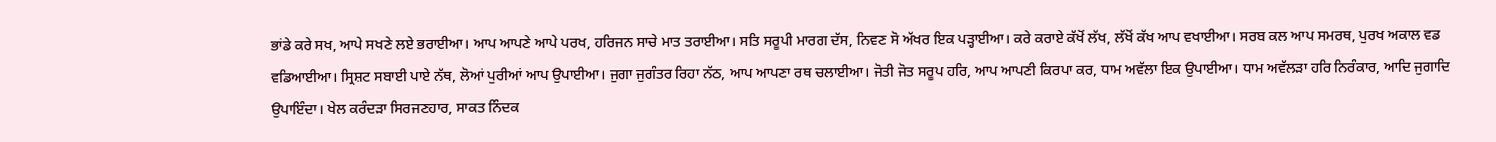ਭਾਂਡੇ ਕਰੇ ਸਖ, ਆਪੇ ਸਖਣੇ ਲਏ ਭਰਾਈਆ। ਆਪ ਆਪਣੇ ਆਪੇ ਪਰਖ, ਹਰਿਜਨ ਸਾਚੇ ਮਾਤ ਤਰਾਈਆ। ਸਤਿ ਸਰੂਪੀ ਮਾਰਗ ਦੱਸ, ਨਿਵਣ ਸੋ ਅੱਖਰ ਇਕ ਪੜ੍ਹਾਈਆ। ਕਰੇ ਕਰਾਏ ਕੱਖੋਂ ਲੱਖ, ਲੱਖੋਂ ਕੱਖ ਆਪ ਵਖਾਈਆ। ਸਰਬ ਕਲ ਆਪ ਸਮਰਥ, ਪੁਰਖ ਅਕਾਲ ਵਡ ਵਡਿਆਈਆ। ਸ੍ਰਿਸ਼ਟ ਸਬਾਈ ਪਾਏ ਨੱਥ, ਲੋਆਂ ਪੁਰੀਆਂ ਆਪ ਉਪਾਈਆ। ਜੁਗਾ ਜੁਗੰਤਰ ਰਿਹਾ ਨੱਠ, ਆਪ ਆਪਣਾ ਰਥ ਚਲਾਈਆ। ਜੋਤੀ ਜੋਤ ਸਰੂਪ ਹਰਿ, ਆਪ ਆਪਣੀ ਕਿਰਪਾ ਕਰ, ਧਾਮ ਅਵੱਲਾ ਇਕ ਉਪਾਈਆ। ਧਾਮ ਅਵੱਲੜਾ ਹਰਿ ਨਿਰੰਕਾਰ, ਆਦਿ ਜੁਗਾਦਿ ਉਪਾਇੰਦਾ। ਖੇਲ ਕਰੰਦੜਾ ਸਿਰਜਣਹਾਰ, ਸਾਕਤ ਨਿੰਦਕ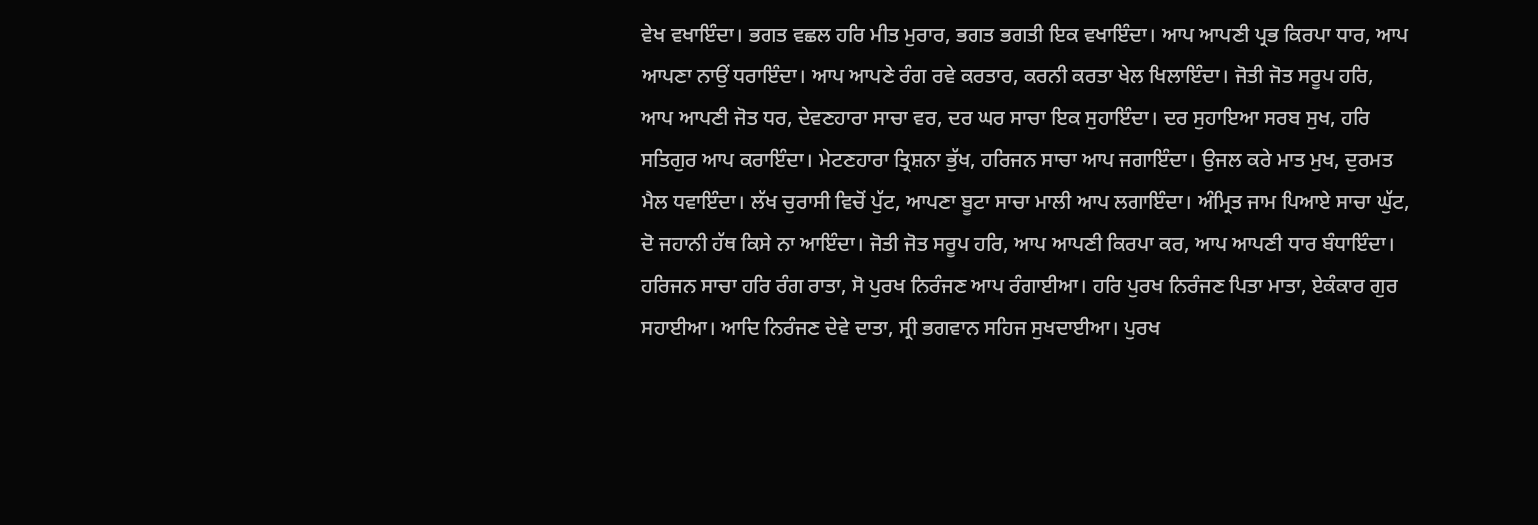ਵੇਖ ਵਖਾਇੰਦਾ। ਭਗਤ ਵਛਲ ਹਰਿ ਮੀਤ ਮੁਰਾਰ, ਭਗਤ ਭਗਤੀ ਇਕ ਵਖਾਇੰਦਾ। ਆਪ ਆਪਣੀ ਪ੍ਰਭ ਕਿਰਪਾ ਧਾਰ, ਆਪ ਆਪਣਾ ਨਾਉਂ ਧਰਾਇੰਦਾ। ਆਪ ਆਪਣੇ ਰੰਗ ਰਵੇ ਕਰਤਾਰ, ਕਰਨੀ ਕਰਤਾ ਖੇਲ ਖਿਲਾਇੰਦਾ। ਜੋਤੀ ਜੋਤ ਸਰੂਪ ਹਰਿ, ਆਪ ਆਪਣੀ ਜੋਤ ਧਰ, ਦੇਵਣਹਾਰਾ ਸਾਚਾ ਵਰ, ਦਰ ਘਰ ਸਾਚਾ ਇਕ ਸੁਹਾਇੰਦਾ। ਦਰ ਸੁਹਾਇਆ ਸਰਬ ਸੁਖ, ਹਰਿ ਸਤਿਗੁਰ ਆਪ ਕਰਾਇੰਦਾ। ਮੇਟਣਹਾਰਾ ਤ੍ਰਿਸ਼ਨਾ ਭੁੱਖ, ਹਰਿਜਨ ਸਾਚਾ ਆਪ ਜਗਾਇੰਦਾ। ਉਜਲ ਕਰੇ ਮਾਤ ਮੁਖ, ਦੁਰਮਤ ਮੈਲ ਧਵਾਇੰਦਾ। ਲੱਖ ਚੁਰਾਸੀ ਵਿਚੋਂ ਪੁੱਟ, ਆਪਣਾ ਬੂਟਾ ਸਾਚਾ ਮਾਲੀ ਆਪ ਲਗਾਇੰਦਾ। ਅੰਮ੍ਰਿਤ ਜਾਮ ਪਿਆਏ ਸਾਚਾ ਘੁੱਟ, ਦੋ ਜਹਾਨੀ ਹੱਥ ਕਿਸੇ ਨਾ ਆਇੰਦਾ। ਜੋਤੀ ਜੋਤ ਸਰੂਪ ਹਰਿ, ਆਪ ਆਪਣੀ ਕਿਰਪਾ ਕਰ, ਆਪ ਆਪਣੀ ਧਾਰ ਬੰਧਾਇੰਦਾ। ਹਰਿਜਨ ਸਾਚਾ ਹਰਿ ਰੰਗ ਰਾਤਾ, ਸੋ ਪੁਰਖ ਨਿਰੰਜਣ ਆਪ ਰੰਗਾਈਆ। ਹਰਿ ਪੁਰਖ ਨਿਰੰਜਣ ਪਿਤਾ ਮਾਤਾ, ਏਕੰਕਾਰ ਗੁਰ ਸਹਾਈਆ। ਆਦਿ ਨਿਰੰਜਣ ਦੇਵੇ ਦਾਤਾ, ਸ੍ਰੀ ਭਗਵਾਨ ਸਹਿਜ ਸੁਖਦਾਈਆ। ਪੁਰਖ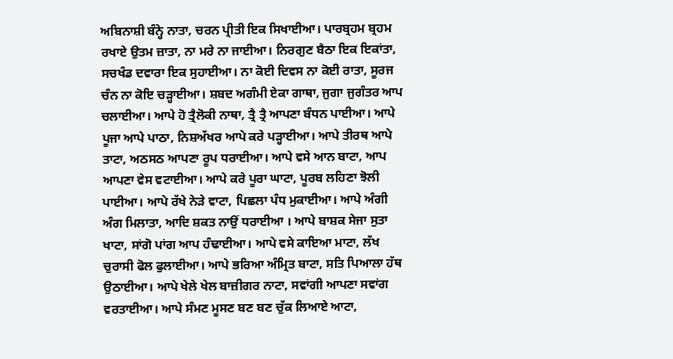ਅਬਿਨਾਸ਼ੀ ਬੰਨ੍ਹੇ ਨਾਤਾ, ਚਰਨ ਪ੍ਰੀਤੀ ਇਕ ਸਿਖਾਈਆ। ਪਾਰਬ੍ਰਹਮ ਬ੍ਰਹਮ ਰਖਾਏ ਉਤਮ ਜ਼ਾਤਾ, ਨਾ ਮਰੇ ਨਾ ਜਾਈਆ। ਨਿਰਗੁਣ ਬੈਠਾ ਇਕ ਇਕਾਂਤਾ, ਸਚਖੰਡ ਦਵਾਰਾ ਇਕ ਸੁਹਾਈਆ। ਨਾ ਕੋਈ ਦਿਵਸ ਨਾ ਕੋਈ ਰਾਤਾ, ਸੂਰਜ ਚੰਨ ਨਾ ਕੋਇ ਚੜ੍ਹਾਈਆ। ਸ਼ਬਦ ਅਗੰਮੀ ਏਕਾ ਗਾਥਾ, ਜੁਗਾ ਜੁਗੰਤਰ ਆਪ ਚਲਾਈਆ। ਆਪੇ ਹੋ ਤ੍ਰੈਲੋਕੀ ਨਾਥਾ, ਤ੍ਰੈ ਤ੍ਰੈ ਆਪਣਾ ਬੰਧਨ ਪਾਈਆ। ਆਪੇ ਪੂਜਾ ਆਪੇ ਪਾਠਾ, ਨਿਸ਼ਅੱਖਰ ਆਪੇ ਕਰੇ ਪੜ੍ਹਾਈਆ। ਆਪੇ ਤੀਰਥ ਆਪੇ ਤਾਟਾ, ਅਠਸਠ ਆਪਣਾ ਰੂਪ ਧਰਾਈਆ। ਆਪੇ ਵਸੇ ਆਨ ਬਾਟਾ, ਆਪ ਆਪਣਾ ਵੇਸ ਵਟਾਈਆ। ਆਪੇ ਕਰੇ ਪੂਰਾ ਘਾਟਾ, ਪੂਰਬ ਲਹਿਣਾ ਝੋਲੀ ਪਾਈਆ। ਆਪੇ ਰੱਖੇ ਨੇੜੇ ਵਾਟਾ, ਪਿਛਲਾ ਪੰਧ ਮੁਕਾਈਆ। ਆਪੇ ਅੰਗੀ ਅੰਗ ਮਿਲਾਤਾ, ਆਦਿ ਸ਼ਕਤ ਨਾਉਂ ਧਰਾਈਆ । ਆਪੇ ਬਾਸ਼ਕ ਸੇਜਾ ਸੁਤਾ ਖਾਟਾ, ਸਾਂਗੋ ਪਾਂਗ ਆਪ ਹੰਢਾਈਆ। ਆਪੇ ਵਸੇ ਕਾਇਆ ਮਾਟਾ, ਲੱਖ ਚੁਰਾਸੀ ਫੋਲ ਫੁਲਾਈਆ। ਆਪੇ ਭਰਿਆ ਅੰਮ੍ਰਿਤ ਬਾਟਾ, ਸਤਿ ਪਿਆਲਾ ਹੱਥ ਉਠਾਈਆ। ਆਪੇ ਖੇਲੇ ਖੇਲ ਬਾਜ਼ੀਗਰ ਨਾਟਾ, ਸਵਾਂਗੀ ਆਪਣਾ ਸਵਾਂਗ ਵਰਤਾਈਆ। ਆਪੇ ਸੰਮਣ ਮੂਸਣ ਬਣ ਬਣ ਚੁੱਕ ਲਿਆਏ ਆਟਾ,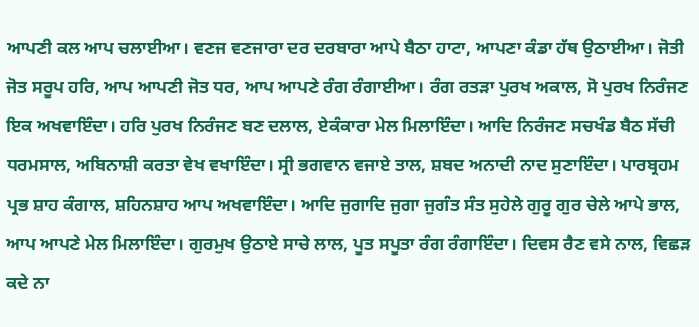ਆਪਣੀ ਕਲ ਆਪ ਚਲਾਈਆ। ਵਣਜ ਵਣਜਾਰਾ ਦਰ ਦਰਬਾਰਾ ਆਪੇ ਬੈਠਾ ਹਾਟਾ, ਆਪਣਾ ਕੰਡਾ ਹੱਥ ਉਠਾਈਆ। ਜੋਤੀ ਜੋਤ ਸਰੂਪ ਹਰਿ, ਆਪ ਆਪਣੀ ਜੋਤ ਧਰ, ਆਪ ਆਪਣੇ ਰੰਗ ਰੰਗਾਈਆ। ਰੰਗ ਰਤੜਾ ਪੁਰਖ ਅਕਾਲ, ਸੋ ਪੁਰਖ ਨਿਰੰਜਣ ਇਕ ਅਖਵਾਇੰਦਾ। ਹਰਿ ਪੁਰਖ ਨਿਰੰਜਣ ਬਣ ਦਲਾਲ, ਏਕੰਕਾਰਾ ਮੇਲ ਮਿਲਾਇੰਦਾ। ਆਦਿ ਨਿਰੰਜਣ ਸਚਖੰਡ ਬੈਠ ਸੱਚੀ ਧਰਮਸਾਲ, ਅਬਿਨਾਸ਼ੀ ਕਰਤਾ ਵੇਖ ਵਖਾਇੰਦਾ। ਸ੍ਰੀ ਭਗਵਾਨ ਵਜਾਏ ਤਾਲ, ਸ਼ਬਦ ਅਨਾਦੀ ਨਾਦ ਸੁਣਾਇੰਦਾ। ਪਾਰਬ੍ਰਹਮ ਪ੍ਰਭ ਸ਼ਾਹ ਕੰਗਾਲ, ਸ਼ਹਿਨਸ਼ਾਹ ਆਪ ਅਖਵਾਇੰਦਾ। ਆਦਿ ਜੁਗਾਦਿ ਜੁਗਾ ਜੁਗੰਤ ਸੰਤ ਸੁਹੇਲੇ ਗੁਰੂ ਗੁਰ ਚੇਲੇ ਆਪੇ ਭਾਲ, ਆਪ ਆਪਣੇ ਮੇਲ ਮਿਲਾਇੰਦਾ। ਗੁਰਮੁਖ ਉਠਾਏ ਸਾਚੇ ਲਾਲ, ਪੂਤ ਸਪੂਤਾ ਰੰਗ ਰੰਗਾਇੰਦਾ। ਦਿਵਸ ਰੈਣ ਵਸੇ ਨਾਲ, ਵਿਛੜ ਕਦੇ ਨਾ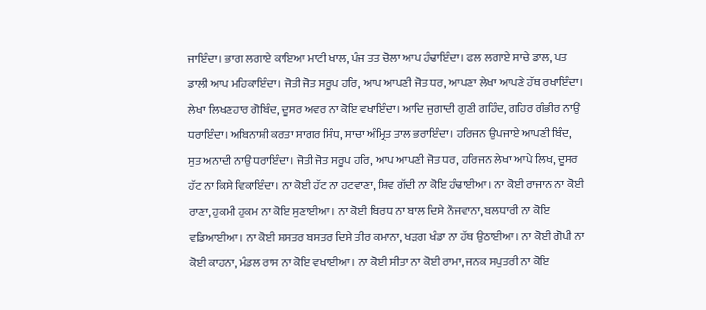ਜਾਇੰਦਾ। ਭਾਗ ਲਗਾਏ ਕਾਇਆ ਮਾਟੀ ਖਾਲ, ਪੰਜ ਤਤ ਚੋਲਾ ਆਪ ਹੰਢਾਇੰਦਾ। ਫਲ ਲਗਾਏ ਸਾਚੇ ਡਾਲ, ਪਤ ਡਾਲੀ ਆਪ ਮਹਿਕਾਇੰਦਾ। ਜੋਤੀ ਜੋਤ ਸਰੂਪ ਹਰਿ, ਆਪ ਆਪਣੀ ਜੋਤ ਧਰ, ਆਪਣਾ ਲੇਖਾ ਆਪਣੇ ਹੱਥ ਰਖਾਇੰਦਾ। ਲੇਖਾ ਲਿਖਣਹਾਰ ਗੋਬਿੰਦ, ਦੂਸਰ ਅਵਰ ਨਾ ਕੋਇ ਵਖਾਇੰਦਾ। ਆਦਿ ਜੁਗਾਦੀ ਗੁਣੀ ਗਹਿੰਦ, ਗਹਿਰ ਗੰਭੀਰ ਨਾਉਂ ਧਰਾਇੰਦਾ। ਅਬਿਨਾਸ਼ੀ ਕਰਤਾ ਸਾਗਰ ਸਿੰਧ, ਸਾਚਾ ਅੰਮ੍ਰਿਤ ਤਾਲ ਭਰਾਇੰਦਾ। ਹਰਿਜਨ ਉਪਜਾਏ ਆਪਣੀ ਬਿੰਦ, ਸੁਤ ਅਨਾਦੀ ਨਾਉਂ ਧਰਾਇੰਦਾ। ਜੋਤੀ ਜੋਤ ਸਰੂਪ ਹਰਿ, ਆਪ ਆਪਣੀ ਜੋਤ ਧਰ, ਹਰਿਜਨ ਲੇਖਾ ਆਪੇ ਲਿਖ, ਦੂਸਰ ਹੱਟ ਨਾ ਕਿਸੇ ਵਿਕਾਇੰਦਾ। ਨਾ ਕੋਈ ਹੱਟ ਨਾ ਹਟਵਾਣਾ, ਸ਼ਿਵ ਗੱਦੀ ਨਾ ਕੋਇ ਹੰਢਾਈਆ। ਨਾ ਕੋਈ ਰਾਜਾਨ ਨਾ ਕੋਈ ਰਾਣਾ, ਹੁਕਮੀ ਹੁਕਮ ਨਾ ਕੋਇ ਸੁਣਾਈਆ। ਨਾ ਕੋਈ ਬਿਰਧ ਨਾ ਬਾਲ ਦਿਸੇ ਨੌਜਵਾਨਾ, ਬਲਧਾਰੀ ਨਾ ਕੋਇ ਵਡਿਆਈਆ। ਨਾ ਕੋਈ ਸ਼ਸਤਰ ਬਸਤਰ ਦਿਸੇ ਤੀਰ ਕਮਾਨਾ, ਖੜਗ ਖੰਡਾ ਨਾ ਹੱਥ ਉਠਾਈਆ। ਨਾ ਕੋਈ ਗੋਪੀ ਨਾ ਕੋਈ ਕਾਹਨਾ, ਮੰਡਲ ਰਾਸ ਨਾ ਕੋਇ ਵਖਾਈਆ। ਨਾ ਕੋਈ ਸੀਤਾ ਨਾ ਕੋਈ ਰਾਮਾ, ਜਨਕ ਸਪੁਤਰੀ ਨਾ ਕੋਇ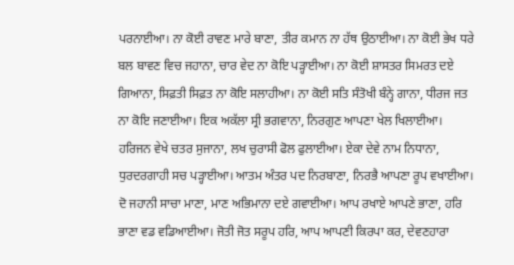ਪਰਨਾਈਆ। ਨਾ ਕੋਈ ਰਾਵਣ ਮਾਰੇ ਬਾਣਾ, ਤੀਰ ਕਮਾਨ ਨਾ ਹੱਥ ਉਠਾਈਆ। ਨਾ ਕੋਈ ਭੇਖ ਧਰੇ ਬਲ ਬਾਵਣ ਵਿਚ ਜਹਾਨਾ, ਚਾਰ ਵੇਦ ਨਾ ਕੋਇ ਪੜ੍ਹਾਈਆ। ਨਾ ਕੋਈ ਸ਼ਾਸਤਰ ਸਿਮਰਤ ਦਏ ਗਿਆਨਾ, ਸਿਫ਼ਤੀ ਸਿਫ਼ਤ ਨਾ ਕੋਇ ਸਲਾਹੀਆ। ਨਾ ਕੋਈ ਸਤਿ ਸੰਤੋਖੀ ਬੰਨ੍ਹੇ ਗਾਨਾ, ਧੀਰਜ ਜਤ ਨਾ ਕੋਇ ਜਣਾਈਆ। ਇਕ ਅਕੱਲਾ ਸ੍ਰੀ ਭਗਵਾਨਾ, ਨਿਰਗੁਣ ਆਪਣਾ ਖੇਲ ਖਿਲਾਈਆ। ਹਰਿਜਨ ਵੇਖੇ ਚਤਰ ਸੁਜਾਨਾ, ਲਖ ਚੁਰਾਸੀ ਫੋਲ ਫੁਲਾਈਆ। ਏਕਾ ਦੇਵੇ ਨਾਮ ਨਿਧਾਨਾ, ਧੁਰਦਰਗਾਹੀ ਸਚ ਪੜ੍ਹਾਈਆ। ਆਤਮ ਅੰਤਰ ਪਦ ਨਿਰਬਾਣਾ, ਨਿਰਭੈ ਆਪਣਾ ਰੂਪ ਵਖਾਈਆ। ਦੋ ਜਹਾਨੀ ਸਾਚਾ ਮਾਣਾ, ਮਾਣ ਅਭਿਮਾਨਾ ਦਏ ਗਵਾਈਆ। ਆਪ ਰਖਾਏ ਆਪਣੇ ਭਾਣਾ, ਹਰਿ ਭਾਣਾ ਵਡ ਵਡਿਆਈਆ। ਜੋਤੀ ਜੋਤ ਸਰੂਪ ਹਰਿ, ਆਪ ਆਪਣੀ ਕਿਰਪਾ ਕਰ, ਦੇਵਣਹਾਰਾ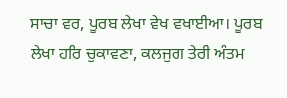ਸਾਚਾ ਵਰ, ਪੂਰਬ ਲੇਖਾ ਵੇਖ ਵਖਾਈਆ। ਪੂਰਬ ਲੇਖਾ ਹਰਿ ਚੁਕਾਵਣਾ, ਕਲਜੁਗ ਤੇਰੀ ਅੰਤਮ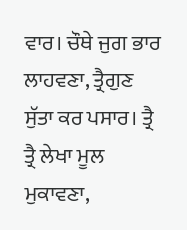ਵਾਰ। ਚੌਥੇ ਜੁਗ ਭਾਰ ਲਾਹਵਣਾ, ਤ੍ਰੈਗੁਣ ਸੁੱਤਾ ਕਰ ਪਸਾਰ। ਤ੍ਰੈ ਤ੍ਰੈ ਲੇਖਾ ਮੂਲ ਮੁਕਾਵਣਾ,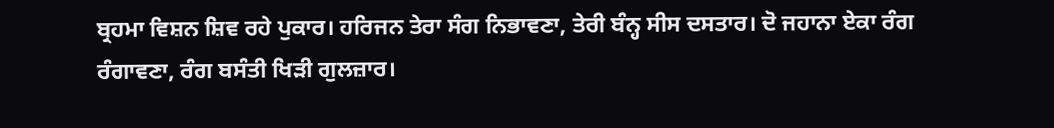ਬ੍ਰਹਮਾ ਵਿਸ਼ਨ ਸ਼ਿਵ ਰਹੇ ਪੁਕਾਰ। ਹਰਿਜਨ ਤੇਰਾ ਸੰਗ ਨਿਭਾਵਣਾ, ਤੇਰੀ ਬੰਨ੍ਹ ਸੀਸ ਦਸਤਾਰ। ਦੋ ਜਹਾਨਾ ਏਕਾ ਰੰਗ ਰੰਗਾਵਣਾ, ਰੰਗ ਬਸੰਤੀ ਖਿੜੀ ਗੁਲਜ਼ਾਰ।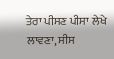ਤੇਰਾ ਪੀਸਣ ਪੀਸਾ ਲੇਖੇ ਲਾਵਣਾ, ਸੀਸ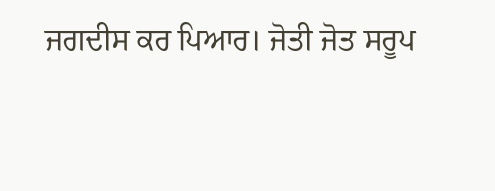ਜਗਦੀਸ ਕਰ ਪਿਆਰ। ਜੋਤੀ ਜੋਤ ਸਰੂਪ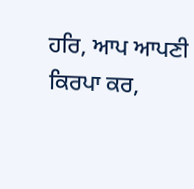ਹਰਿ, ਆਪ ਆਪਣੀ ਕਿਰਪਾ ਕਰ,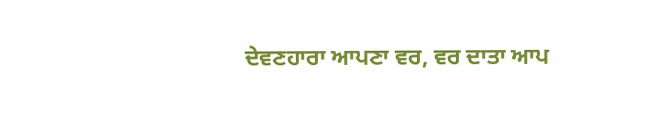ਦੇਵਣਹਾਰਾ ਆਪਣਾ ਵਰ, ਵਰ ਦਾਤਾ ਆਪ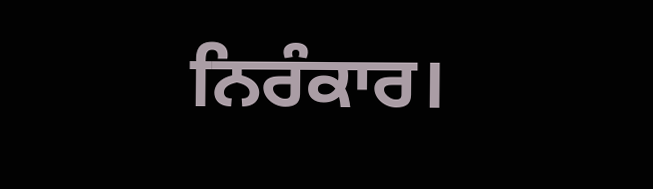ਨਿਰੰਕਾਰ।